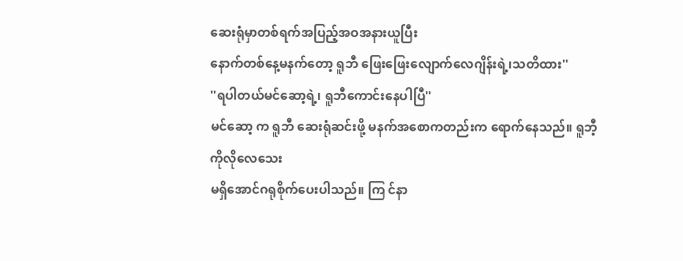ဆေးရုံမှာတစ်ရက်အပြည့်အဝအနားယူပြီး
နောက်တစ်နေ့မနက်တော့ ရူဘီ ဖြေးဖြေးလျောက်လေဂျိန်းရဲ့၊သတိထား''
''ရပါတယ်မင်ဆော့ရဲ့၊ ရူဘီကောင်းနေပါပြီ''
မင်ဆော့ က ရူဘီ ဆေးရုံဆင်းဖို့ မနက်အစောကတည်းက ရောက်နေသည်။ ရူဘီ့ကိုလိုလေသေး
မရှိအောင်ဂရုစိုက်ပေးပါသည်။ ကြ င်နာ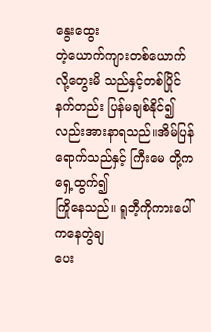နွေးထွေး
တဲ့ယောက်ကျားတစ်ယောက်လို့တွေးမိ သည်နှင့်တစ်ပြိုင်နက်တည်း ပြန်မချစ်နိုင်၍လည်းအားနာရသည်။အိမ်ပြန်ရောက်သည်နှင့် ကြီးမေ တို့က ရှေ့ထွက်၍
ကြိုနေသည်။ ရူဘီ့ကိုကားပေါ်ကနေတွဲချ
ပေး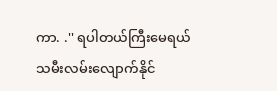ကာ. .'' ရပါတယ်ကြီးမေရယ် သမီးလမ်းလျောက်နိုင်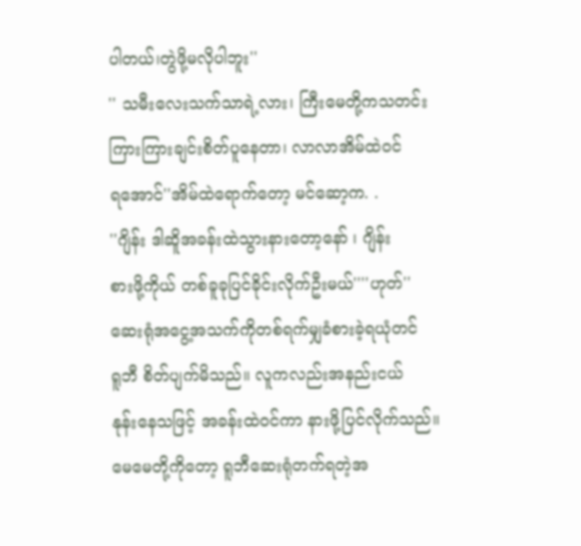ပါတယ်၊တွဲဖို့မလိုပါဘူး''
'' သမီးလေးသက်သာရဲ့လား၊ ကြီးမေတို့ကသတင်း
ကြားကြားချင်းစိတ်ပူနေတာ၊ လာလာအိမ်ထဲဝင်
ရအောင်''အိမ်ထဲရောက်တော့ မင်ဆော့က. .
''ဂျိန်း ဒါဆိူအခန်းထဲသွားနားတော့နော် ၊ ဂျိန်း
စားဖို့ကိုယ် တစ်ခူခုပြင်ခိုင်းလိုက်ဦးမယ်''''ဟုတ်''
ဆေးရုံအငွေ့အသက်ကိုတစ်ရက်မျှခံစားခဲ့ရယုံတင်
ရူဘီ စိတ်ပျက်မိသည်။ လူကလည်းအနည်းငယ်
နုန်းနေသဖြင့် အခန်းထဲဝင်ကာ နားဖို့ပြင်လိုက်သည်။
မေမေတို့ကိုတော့ ရူဘီဆေးရုံတက်ရတဲ့အ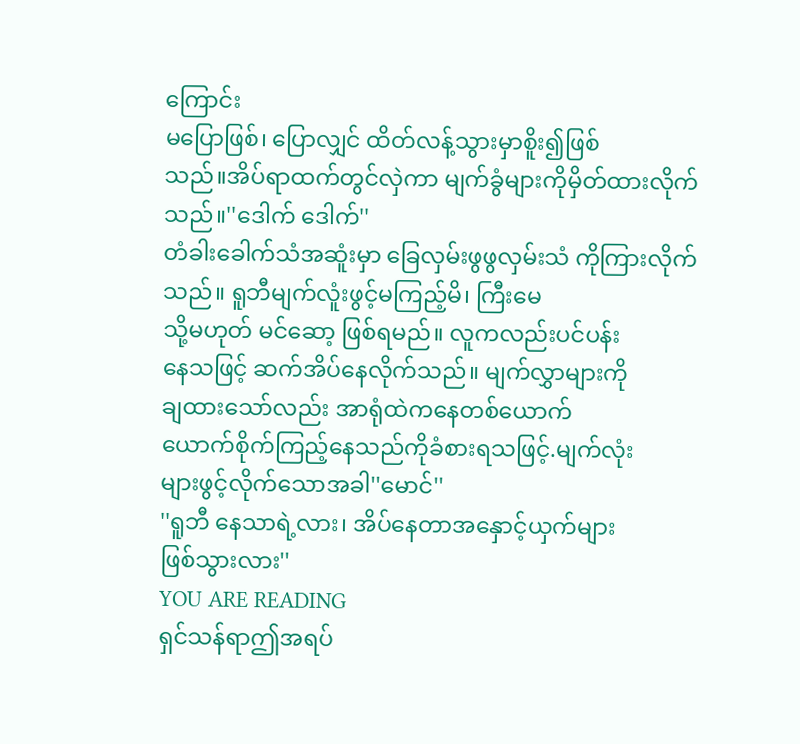ကြောင်း
မပြောဖြစ်၊ ပြောလျှင် ထိတ်လန့်သွားမှာစိူး၍ဖြစ်
သည်။အိပ်ရာထက်တွင်လှဲကာ မျက်ခွံများကိုမှိတ်ထားလိုက်
သည်။''ဒေါက် ဒေါက်''
တံခါးခေါက်သံအဆူံးမှာ ခြေလှမ်းဖွဖွလှမ်းသံ ကိုကြားလိုက်သည်။ ရူဘီမျက်လူံးဖွင့်မကြည့်မိ၊ ကြီးမေ
သို့မဟုတ် မင်ဆော့ ဖြစ်ရမည်။ လူကလည်းပင်ပန်း
နေသဖြင့် ဆက်အိပ်နေလိုက်သည်။ မျက်လွှာများကို
ချထားသော်လည်း အာရုံထဲကနေတစ်ယောက်
ယောက်စိုက်ကြည့်နေသည်ကိုခံစားရသဖြင့်.မျက်လုံး
များဖွင့်လိုက်သောအခါ''မောင်''
''ရူဘီ နေသာရဲ့လား၊ အိပ်နေတာအနှောင့်ယှက်များ
ဖြစ်သွားလား''
YOU ARE READING
ရှင်သန်ရာဤအရပ်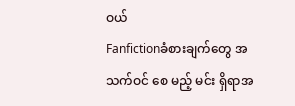ဝယ်
Fanfictionခံစားချက်တွေ အသက်ဝင် စေ မည့် မင်း ရှိရာအ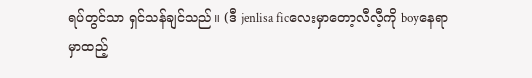ရပ်တွင်သာ ရှင်သန်ချင်သည်။ (ဒီ jenlisa ficလေးမှာတော့လီလီ့ကို boyနေရာမှာထည့်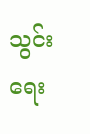သွင်းရေး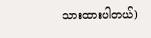သားထားပါတယ်)